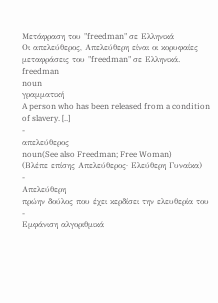Μετάφραση του "freedman" σε Ελληνικά
Οι απελεύθερος, Απελεύθερη είναι οι κορυφαίες μεταφράσεις του "freedman" σε Ελληνικά.
freedman
noun
γραμματική
A person who has been released from a condition of slavery. [..]
-
απελεύθερος
noun(See also Freedman; Free Woman)
(Βλέπε επίσης Απελεύθερος· Ελεύθερη Γυναίκα)
-
Απελεύθερη
πρώην δούλος που έχει κερδίσει την ελευθερία του
-
Εμφάνιση αλγοριθμικά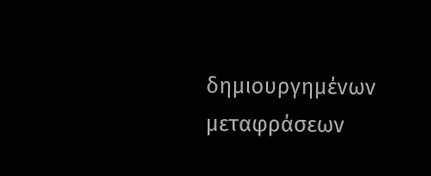δημιουργημένων μεταφράσεων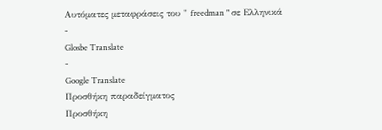Αυτόματες μεταφράσεις του " freedman " σε Ελληνικά
-
Glosbe Translate
-
Google Translate
Προσθήκη παραδείγματος
Προσθήκη